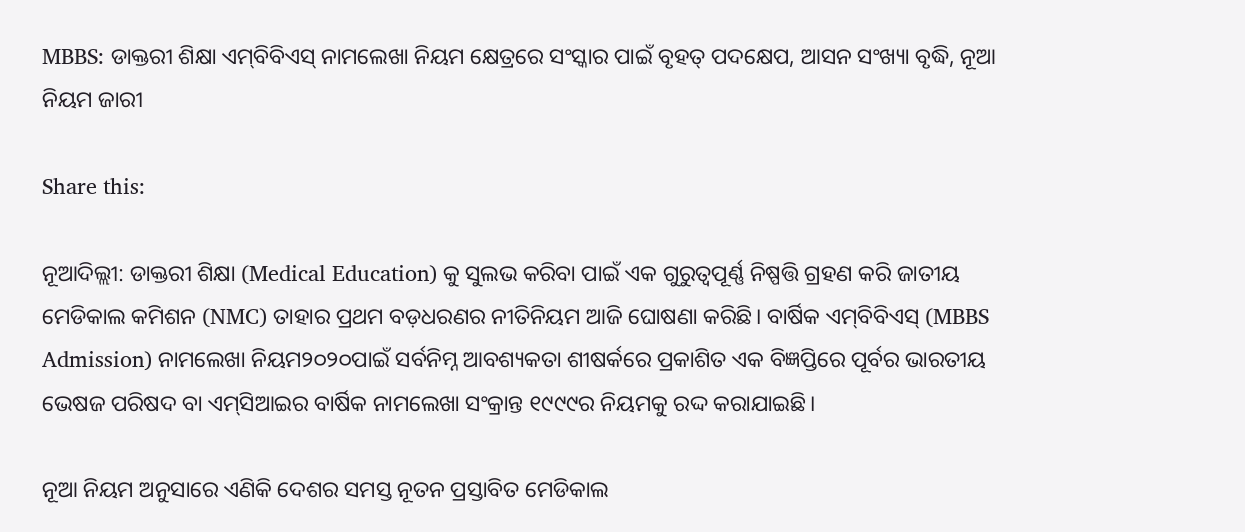MBBS: ଡାକ୍ତରୀ ଶିକ୍ଷା ଏମ୍‌ବିବିଏସ୍‌ ନାମଲେଖା ନିୟମ କ୍ଷେତ୍ରରେ ସଂସ୍କାର ପାଇଁ ବୃହତ୍‌ ପଦକ୍ଷେପ, ଆସନ ସଂଖ୍ୟା ବୃଦ୍ଧି, ନୂଆ ନିୟମ ଜାରୀ

Share this:

ନୂଆଦିଲ୍ଲୀ: ଡାକ୍ତରୀ ଶିକ୍ଷା (Medical Education) କୁ ସୁଲଭ କରିବା ପାଇଁ ଏକ ଗୁରୁତ୍ୱପୂର୍ଣ୍ଣ ନିଷ୍ପତ୍ତି ଗ୍ରହଣ କରି ଜାତୀୟ ମେଡିକାଲ କମିଶନ (NMC) ତାହାର ପ୍ରଥମ ବଡ଼ଧରଣର ନୀତିନିୟମ ଆଜି ଘୋଷଣା କରିଛି। ବାର୍ଷିକ ଏମ୍‌ବିବିଏସ୍‌ (MBBS Admission) ନାମଲେଖା ନିୟମ୨୦୨୦ପାଇଁ ସର୍ବନିମ୍ନ ଆବଶ୍ୟକତା ଶୀଷର୍କରେ ପ୍ରକାଶିତ ଏକ ବିଜ୍ଞପ୍ତିରେ ପୂର୍ବର ଭାରତୀୟ ଭେଷଜ ପରିଷଦ ବା ଏମ୍‌ସିଆଇର ବାର୍ଷିକ ନାମଲେଖା ସଂକ୍ରାନ୍ତ ୧୯୯୯ର ନିୟମକୁ ରଦ୍ଦ କରାଯାଇଛି।

ନୂଆ ନିୟମ ଅନୁସାରେ ଏଣିକି ଦେଶର ସମସ୍ତ ନୂତନ ପ୍ରସ୍ତାବିତ ମେଡିକାଲ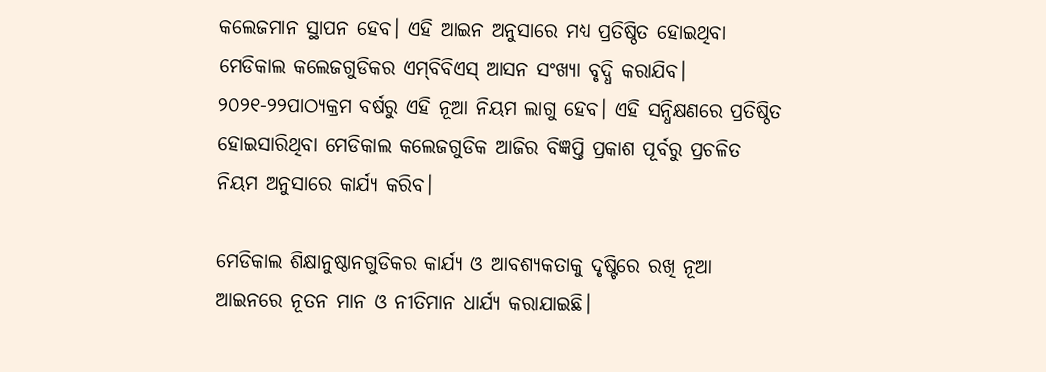କଲେଜମାନ ସ୍ଥାପନ ହେବ। ଏହି ଆଇନ ଅନୁସାରେ ମଧ୍ୟ ପ୍ରତିଷ୍ଠିତ ହୋଇଥିବା ମେଡିକାଲ କଲେଜଗୁଡିକର ଏମ୍‌ବିବିଏସ୍‌ ଆସନ ସଂଖ୍ୟା ବୃଦ୍ଧି କରାଯିବ। ୨୦୨୧-୨୨ପାଠ୍ୟକ୍ରମ ବର୍ଷରୁ ଏହି ନୂଆ ନିୟମ ଲାଗୁ ହେବ। ଏହି ସନ୍ଧିକ୍ଷଣରେ ପ୍ରତିଷ୍ଠିତ ହୋଇସାରିଥିବା ମେଡିକାଲ କଲେଜଗୁଡିକ ଆଜିର ବିଜ୍ଞପ୍ତି ପ୍ରକାଶ ପୂର୍ବରୁ ପ୍ରଚଳିତ ନିୟମ ଅନୁସାରେ କାର୍ଯ୍ୟ କରିବ।

ମେଡିକାଲ ଶିକ୍ଷାନୁଷ୍ଠାନଗୁଡିକର କାର୍ଯ୍ୟ ଓ ଆବଶ୍ୟକତାକୁ ଦୃଷ୍ଟିରେ ରଖି ନୂଆ ଆଇନରେ ନୂତନ ମାନ ଓ ନୀତିମାନ ଧାର୍ଯ୍ୟ କରାଯାଇଛି।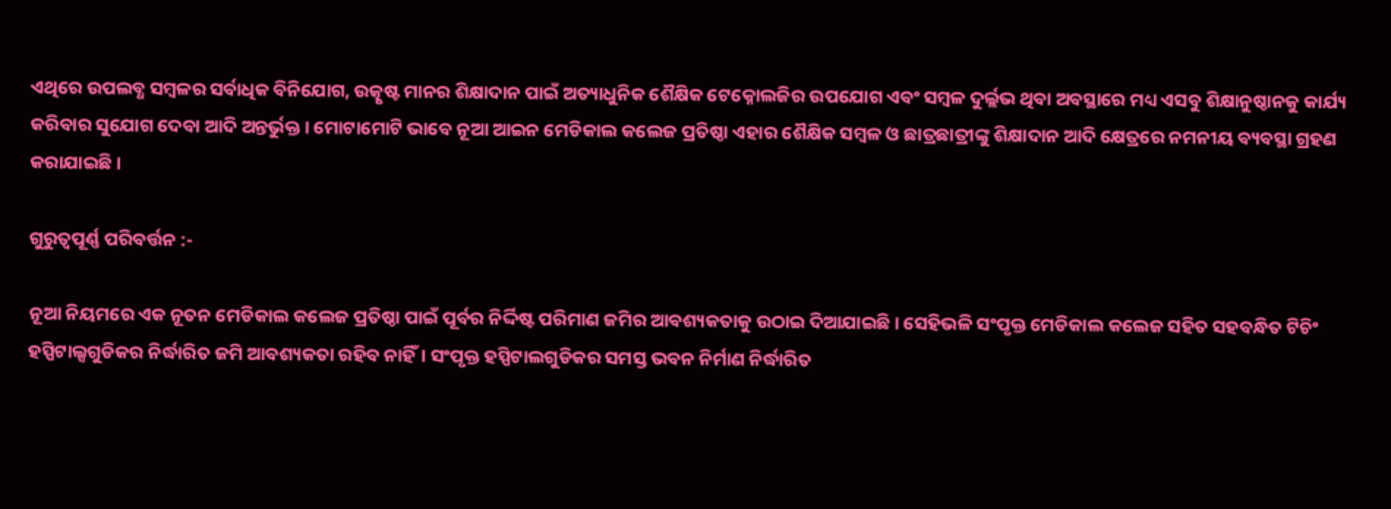ଏଥିରେ ଉପଲବ୍ଧ ସମ୍ବଳର ସର୍ବାଧିକ ବିନିଯୋଗ, ଉତ୍କୃଷ୍ଟ ମାନର ଶିକ୍ଷାଦାନ ପାଇଁ ଅତ୍ୟାଧୁନିକ ଶୈକ୍ଷିକ ଟେକ୍ନୋଲଜିର ଉପଯୋଗ ଏବଂ ସମ୍ବଳ ଦୁର୍ଲ୍ଲଭ ଥିବା ଅବସ୍ଥାରେ ମଧ୍ୟ ଏସବୁ ଶିକ୍ଷାନୁଷ୍ଠାନକୁ କାର୍ଯ୍ୟ କରିବାର ସୁଯୋଗ ଦେବା ଆଦି ଅନ୍ତର୍ଭୁକ୍ତ। ମୋଟାମୋଟି ଭାବେ ନୂଆ ଆଇନ ମେଡିକାଲ କଲେଜ ପ୍ରତିଷ୍ଠା ଏହାର ଶୈକ୍ଷିକ ସମ୍ବଳ ଓ ଛାତ୍ରଛାତ୍ରୀଙ୍କୁ ଶିକ୍ଷାଦାନ ଆଦି କ୍ଷେତ୍ରରେ ନମନୀୟ ବ୍ୟବସ୍ଥା ଗ୍ରହଣ କରାଯାଇଛି।

ଗୁରୁତ୍ୱପୂର୍ଣ୍ଣ ପରିବର୍ତ୍ତନ :-

ନୂଆ ନିୟମରେ ଏକ ନୂତନ ମେଡିକାଲ କଲେଜ ପ୍ରତିଷ୍ଠା ପାଇଁ ପୂର୍ବର ନିର୍ଦ୍ଦିଷ୍ଟ ପରିମାଣ ଜମିର ଆବଶ୍ୟକତାକୁ ଉଠାଇ ଦିଆଯାଇଛି। ସେହିଭଳି ସଂପୃକ୍ତ ମେଡିକାଲ କଲେଜ ସହିତ ସହବନ୍ଧିତ ଟିଚିଂ ହସ୍ପିଟାଲ୍ସଗୁଡିକର ନିର୍ଦ୍ଧାରିତ ଜମି ଆବଶ୍ୟକତା ରହିବ ନାହିଁ। ସଂପୃକ୍ତ ହସ୍ପିଟାଲଗୁଡିକର ସମସ୍ତ ଭବନ ନିର୍ମାଣ ନିର୍ଦ୍ଧାରିତ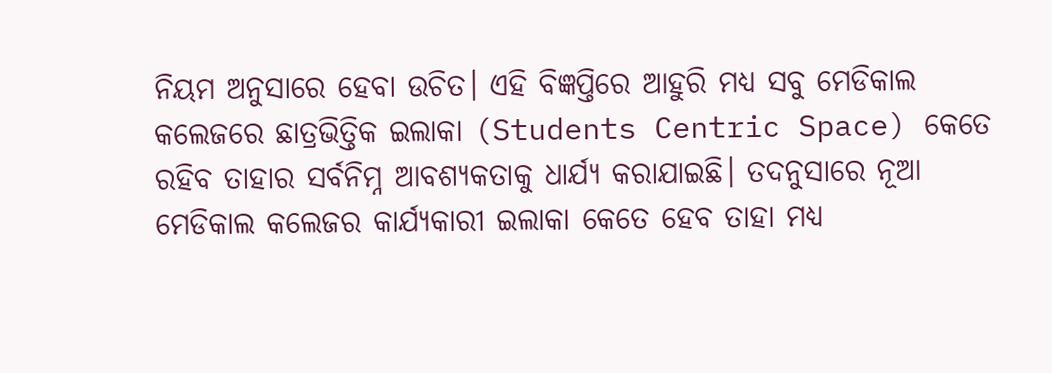ନିୟମ ଅନୁସାରେ ହେବା ଉଚିତ। ଏହି ବିଜ୍ଞପ୍ତିରେ ଆହୁରି ମଧ୍ୟ ସବୁ ମେଡିକାଲ କଲେଜରେ ଛାତ୍ରଭିତ୍ତିକ ଇଲାକା (Students Centric Space) କେତେ ରହିବ ତାହାର ସର୍ବନିମ୍ନ ଆବଶ୍ୟକତାକୁ ଧାର୍ଯ୍ୟ କରାଯାଇଛି। ତଦନୁସାରେ ନୂଆ ମେଡିକାଲ କଲେଜର କାର୍ଯ୍ୟକାରୀ ଇଲାକା କେତେ ହେବ ତାହା ମଧ୍ୟ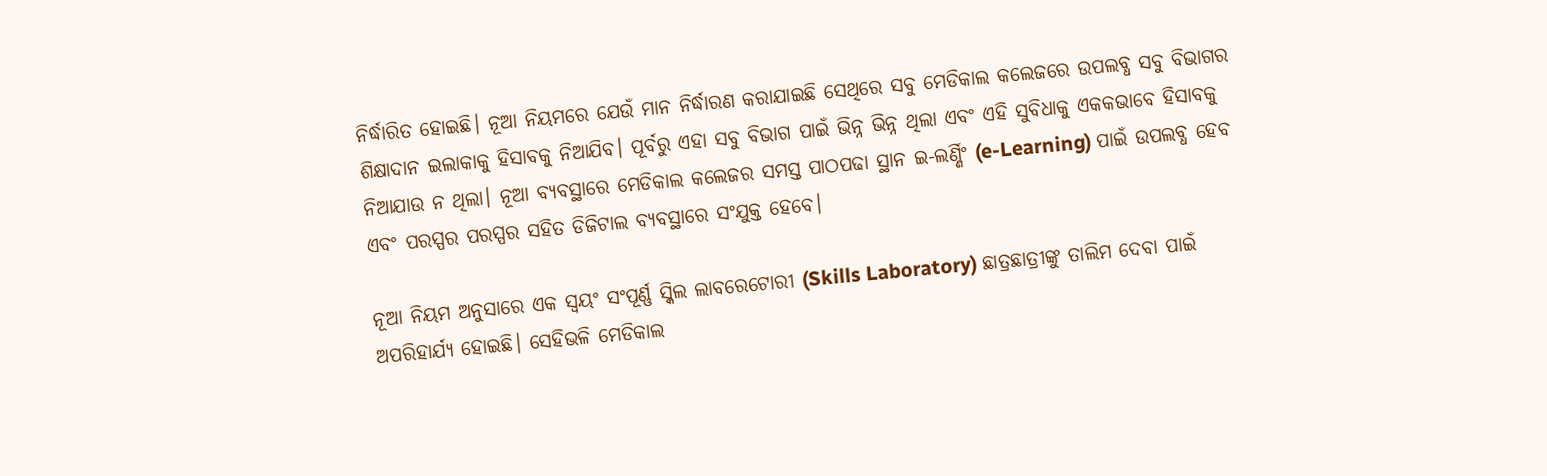ନିର୍ଦ୍ଧାରିତ ହୋଇଛି। ନୂଆ ନିୟମରେ ଯେଉଁ ମାନ ନିର୍ଦ୍ଧାରଣ କରାଯାଇଛି ସେଥିରେ ସବୁ ମେଡିକାଲ କଲେଜରେ ଉପଲବ୍ଧ ସବୁ ବିଭାଗର ଶିକ୍ଷାଦାନ ଇଲାକାକୁ ହିସାବକୁ ନିଆଯିବ। ପୂର୍ବରୁ ଏହା ସବୁ ବିଭାଗ ପାଇଁ ଭିନ୍ନ ଭିନ୍ନ ଥିଲା ଏବଂ ଏହି ସୁବିଧାକୁ ଏକକଭାବେ ହିସାବକୁ ନିଆଯାଉ ନ ଥିଲା। ନୂଆ ବ୍ୟବସ୍ଥାରେ ମେଡିକାଲ କଲେଜର ସମସ୍ତ ପାଠପଢା ସ୍ଥାନ ଇ-ଲର୍ଣ୍ଣିଂ (e-Learning) ପାଇଁ ଉପଲବ୍ଧ ହେବ ଏବଂ ପରସ୍ପର ପରସ୍ପର ସହିତ ଡିଜିଟାଲ ବ୍ୟବସ୍ଥାରେ ସଂଯୁକ୍ତ ହେବେ।

ନୂଆ ନିୟମ ଅନୁସାରେ ଏକ ସ୍ୱୟଂ ସଂପୂର୍ଣ୍ଣ ସ୍କିଲ ଲାବରେଟୋରୀ (Skills Laboratory) ଛାତ୍ରଛାତ୍ରୀଙ୍କୁ ତାଲିମ ଦେବା ପାଇଁ ଅପରିହାର୍ଯ୍ୟ ହୋଇଛି। ସେହିଭଳି ମେଡିକାଲ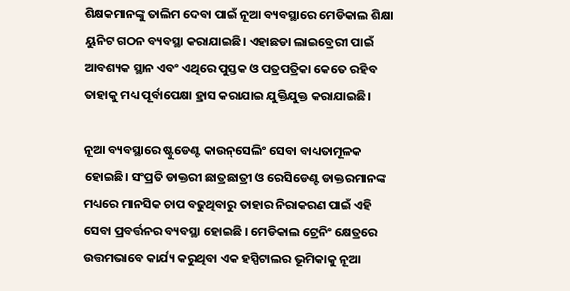ଶିକ୍ଷକମାନଙ୍କୁ ତାଲିମ ଦେବା ପାଇଁ ନୂଆ ବ୍ୟବସ୍ଥାରେ ମେଡିକାଲ ଶିକ୍ଷା ୟୁନିଟ ଗଠନ ବ୍ୟବସ୍ଥା କରାଯାଇଛି। ଏହାଛଡା ଲାଇବ୍ରେରୀ ପାଇଁ ଆବଶ୍ୟକ ସ୍ଥାନ ଏବଂ ଏଥିରେ ପୁସ୍ତକ ଓ ପତ୍ରପତ୍ରିକା କେତେ ରହିବ ତାହାକୁ ମଧ୍ୟ ପୂର୍ବାପେକ୍ଷା ହ୍ରାସ କରାଯାଇ ଯୁକ୍ତିଯୁକ୍ତ କରାଯାଇଛି।

ନୂଆ ବ୍ୟବସ୍ଥାରେ ଷ୍ଟୁଡେଣ୍ଟ କାଉନ୍‌ସେଲିଂ ସେବା ବାଧ୍ୟତାମୂଳକ ହୋଇଛି। ସଂପ୍ରତି ଡାକ୍ତରୀ ଛାତ୍ରଛାତ୍ରୀ ଓ ରେସିଡେଣ୍ଟ ଡାକ୍ତରମାନଙ୍କ ମଧ୍ୟରେ ମାନସିକ ଚାପ ବଢୁଥିବାରୁ ତାହାର ନିରାକରଣ ପାଇଁ ଏହି ସେବା ପ୍ରବର୍ତ୍ତନର ବ୍ୟବସ୍ଥା ହୋଇଛି । ମେଡିକାଲ ଟ୍ରେନିଂ କ୍ଷେତ୍ରରେ ଉତ୍ତମଭାବେ କାର୍ଯ୍ୟ କରୁଥିବା ଏକ ହସ୍ପିଟାଲର ଭୂମିକାକୁ ନୂଆ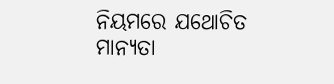ନିୟମରେ ଯଥୋଚିତ ମାନ୍ୟତା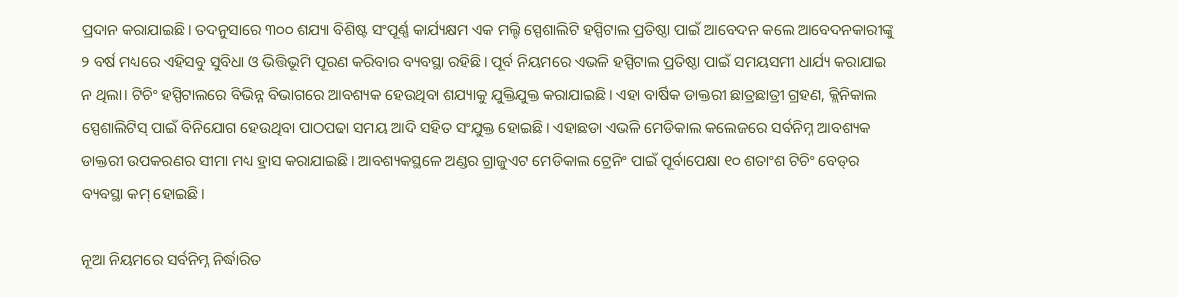ପ୍ରଦାନ କରାଯାଇଛି। ତଦନୁସାରେ ୩୦୦ ଶଯ୍ୟା ବିଶିଷ୍ଟ ସଂପୂର୍ଣ୍ଣ କାର୍ଯ୍ୟକ୍ଷମ ଏକ ମଲ୍ଟି ସ୍ପେଶାଲିଟି ହସ୍ପିଟାଲ ପ୍ରତିଷ୍ଠା ପାଇଁ ଆବେଦନ କଲେ ଆବେଦନକାରୀଙ୍କୁ ୨ ବର୍ଷ ମଧ୍ୟରେ ଏହିସବୁ ସୁବିଧା ଓ ଭିତ୍ତିଭୂମି ପୂରଣ କରିବାର ବ୍ୟବସ୍ଥା ରହିଛି। ପୂର୍ବ ନିୟମରେ ଏଭଳି ହସ୍ପିଟାଲ ପ୍ରତିଷ୍ଠା ପାଇଁ ସମୟସମୀ ଧାର୍ଯ୍ୟ କରାଯାଇ ନ ଥିଲା। ଟିଚିଂ ହସ୍ପିଟାଲରେ ବିଭିନ୍ନ ବିଭାଗରେ ଆବଶ୍ୟକ ହେଉଥିବା ଶଯ୍ୟାକୁ ଯୁକ୍ତିଯୁକ୍ତ କରାଯାଇଛି। ଏହା ବାର୍ଷିକ ଡାକ୍ତରୀ ଛାତ୍ରଛାତ୍ରୀ ଗ୍ରହଣ, କ୍ଲିନିକାଲ ସ୍ପେଶାଲିଟିସ୍‌ ପାଇଁ ବିନିଯୋଗ ହେଉଥିବା ପାଠପଢା ସମୟ ଆଦି ସହିତ ସଂଯୁକ୍ତ ହୋଇଛି। ଏହାଛଡା ଏଭଳି ମେଡିକାଲ କଲେଜରେ ସର୍ବନିମ୍ନ ଆବଶ୍ୟକ ଡାକ୍ତରୀ ଉପକରଣର ସୀମା ମଧ୍ୟ ହ୍ରାସ କରାଯାଇଛି। ଆବଶ୍ୟକସ୍ଥଳେ ଅଣ୍ଡର ଗ୍ରାଜୁଏଟ ମେଡିକାଲ ଟ୍ରେନିଂ ପାଇଁ ପୂର୍ବାପେକ୍ଷା ୧୦ ଶତାଂଶ ଟିଚିଂ ବେଡ୍‌ର ବ୍ୟବସ୍ଥା କମ୍‌ ହୋଇଛି।

ନୂଆ ନିୟମରେ ସର୍ବନିମ୍ନ ନିର୍ଦ୍ଧାରିତ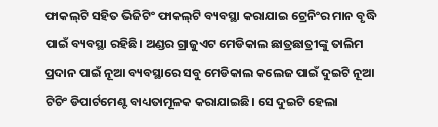ଫାକଲ୍‌ଟି ସହିତ ଭିଜିଟିଂ ଫାକଲ୍‌ଟି ବ୍ୟବସ୍ଥା କରାଯାଇ ଟ୍ରେନିଂର ମାନ ବୃଦ୍ଧି ପାଇଁ ବ୍ୟବସ୍ଥା ରହିଛି। ଅଣ୍ଡର ଗ୍ରାଜୁଏଟ ମେଡିକାଲ ଛାତ୍ରଛାତ୍ରୀଙ୍କୁ ତାଲିମ ପ୍ରଦାନ ପାଇଁ ନୂଆ ବ୍ୟବସ୍ଥାରେ ସବୁ ମେଡିକାଲ କଲେଜ ପାଇଁ ଦୁଇଟି ନୂଆ ଟିଚିଂ ଡିପାର୍ଟମେଣ୍ଟ ବାଧ୍ୟତାମୂଳକ କରାଯାଇଛି। ସେ ଦୁଇଟି ହେଲା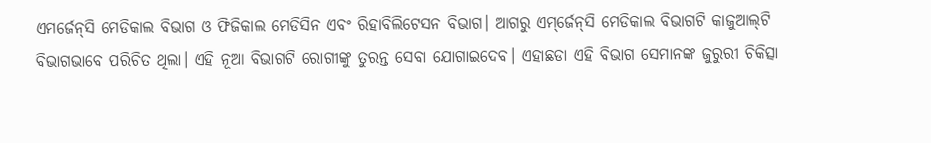ଏମର୍ଜେନ୍‌ସି ମେଡିକାଲ ବିଭାଗ ଓ ଫିଜିକାଲ ମେଡିସିନ ଏବଂ ରିହାବିଲିଟେସନ ବିଭାଗ। ଆଗରୁ ଏମ୍‌ର୍ଜେନ୍‌ସି ମେଡିକାଲ ବିଭାଗଟି କାଜୁଆଲ୍‌ଟି ବିଭାଗଭାବେ ପରିଚିତ ଥିଲା। ଏହି ନୂଆ ବିଭାଗଟି ରୋଗୀଙ୍କୁ ତୁରନ୍ତ ସେବା ଯୋଗାଇଦେବ। ଏହାଛଡା ଏହି ବିଭାଗ ସେମାନଙ୍କ ଜୁରୁରୀ ଚିକିତ୍ସା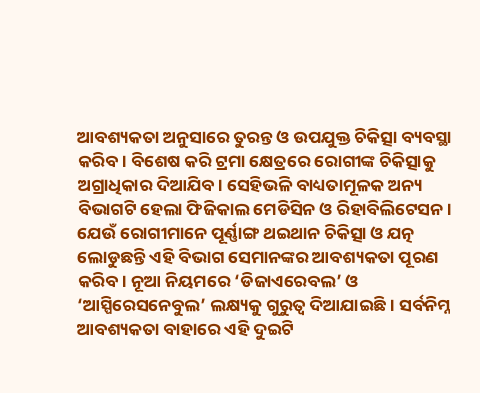ଆବଶ୍ୟକତା ଅନୁସାରେ ତୁରନ୍ତ ଓ ଉପଯୁକ୍ତ ଚିକିତ୍ସା ବ୍ୟବସ୍ଥା କରିବ। ବିଶେଷ କରି ଟ୍ରମା କ୍ଷେତ୍ରରେ ରୋଗୀଙ୍କ ଚିକିତ୍ସାକୁ ଅଗ୍ରାଧିକାର ଦିଆଯିବ। ସେହିଭଳି ବାଧ୍ୟତାମୂଳକ ଅନ୍ୟ ବିଭାଗଟି ହେଲା ଫିଜିକାଲ ମେଡିସିନ ଓ ରିହାବିଲିଟେସନ। ଯେଉଁ ରୋଗୀମାନେ ପୂର୍ଣ୍ଣାଙ୍ଗ ଥଇଥାନ ଚିକିତ୍ସା ଓ ଯତ୍ନ ଲୋଡୁଛନ୍ତି ଏହି ବିଭାଗ ସେମାନଙ୍କର ଆବଶ୍ୟକତା ପୂରଣ କରିବ। ନୂଆ ନିୟମରେ ‘ଡିଜାଏରେବଲ’ ଓ ‘ଆସ୍ପିରେସନେବୁଲ’ ଲକ୍ଷ୍ୟକୁ ଗୁରୁତ୍ୱ ଦିଆଯାଇଛି। ସର୍ବନିମ୍ନ ଆବଶ୍ୟକତା ବାହାରେ ଏହି ଦୁଇଟି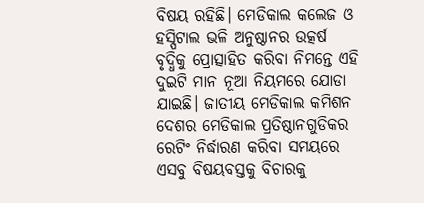ବିଷୟ ରହିଛି। ମେଡିକାଲ କଲେଜ ଓ ହସ୍ପିଟାଲ ଭଳି ଅନୁଷ୍ଠାନର ଉତ୍କର୍ଷ ବୃଦ୍ଧିକୁ ପ୍ରୋତ୍ସାହିତ କରିବା ନିମନ୍ତେ ଏହି ଦୁଇଟି ମାନ ନୂଆ ନିୟମରେ ଯୋଡା ଯାଇଛି। ଜାତୀୟ ମେଡିକାଲ କମିଶନ ଦେଶର ମେଡିକାଲ ପ୍ରତିଷ୍ଠାନଗୁଡିକର ରେଟିଂ ନିର୍ଦ୍ଧାରଣ କରିବା ସମୟରେ ଏସବୁ ବିଷୟବସ୍ତକୁ ବିଚାରକୁ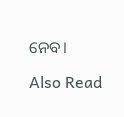ନେବ।

Also Read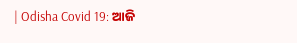| Odisha Covid 19: ଆଜି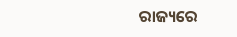ରାଜ୍ୟରେ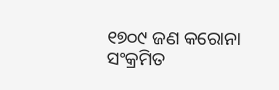୧୭୦୯ ଜଣ କରୋନା ସଂକ୍ରମିତ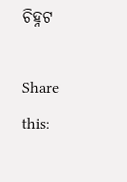ଚିହ୍ନଟ

Share this: